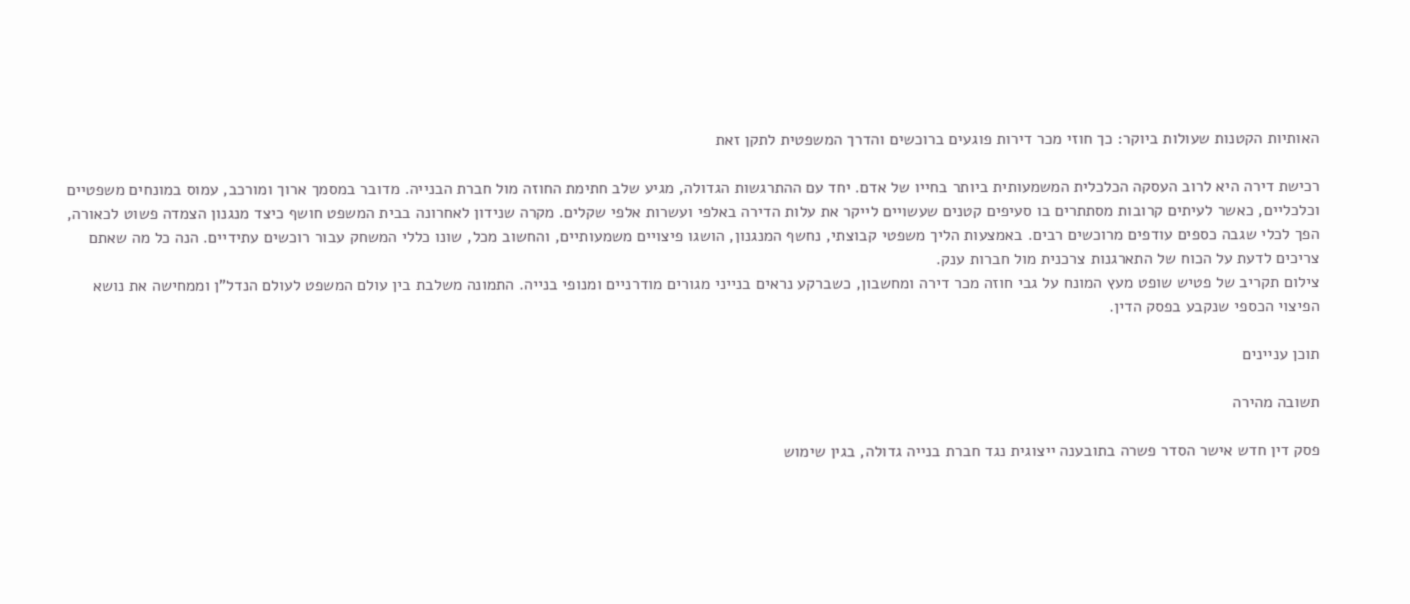האותיות הקטנות שעולות ביוקר: כך חוזי מכר דירות פוגעים ברוכשים והדרך המשפטית לתקן זאת

רכישת דירה היא לרוב העסקה הכלכלית המשמעותית ביותר בחייו של אדם. יחד עם ההתרגשות הגדולה, מגיע שלב חתימת החוזה מול חברת הבנייה. מדובר במסמך ארוך ומורכב, עמוס במונחים משפטיים וכלכליים, כאשר לעיתים קרובות מסתתרים בו סעיפים קטנים שעשויים לייקר את עלות הדירה באלפי ועשרות אלפי שקלים. מקרה שנידון לאחרונה בבית המשפט חושף כיצד מנגנון הצמדה פשוט לכאורה, הפך לכלי שגבה כספים עודפים מרוכשים רבים. באמצעות הליך משפטי קבוצתי, נחשף המנגנון, הושגו פיצויים משמעותיים, והחשוב מכל, שונו כללי המשחק עבור רוכשים עתידיים. הנה כל מה שאתם צריכים לדעת על הכוח של התארגנות צרכנית מול חברות ענק.
צילום תקריב של פטיש שופט מעץ המונח על גבי חוזה מכר דירה ומחשבון, כשברקע נראים בנייני מגורים מודרניים ומנופי בנייה. התמונה משלבת בין עולם המשפט לעולם הנדל"ן וממחישה את נושא הפיצוי הכספי שנקבע בפסק הדין.

תוכן עניינים

תשובה מהירה

פסק דין חדש אישר הסדר פשרה בתובענה ייצוגית נגד חברת בנייה גדולה, בגין שימוש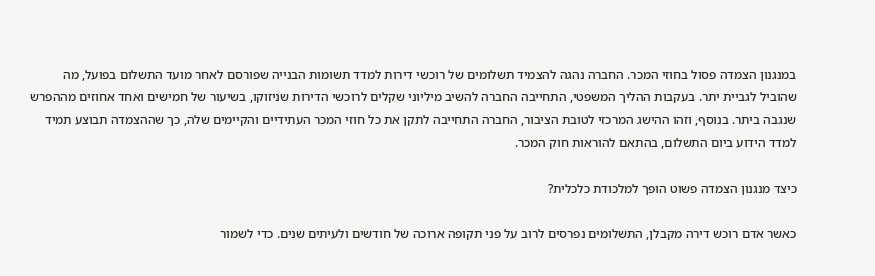במנגנון הצמדה פסול בחוזי המכר. החברה נהגה להצמיד תשלומים של רוכשי דירות למדד תשומות הבנייה שפורסם לאחר מועד התשלום בפועל, מה שהוביל לגביית יתר. בעקבות ההליך המשפטי, התחייבה החברה להשיב מיליוני שקלים לרוכשי הדירות שניזוקו, בשיעור של חמישים ואחד אחוזים מההפרש שנגבה ביתר. בנוסף, וזהו ההישג המרכזי לטובת הציבור, החברה התחייבה לתקן את כל חוזי המכר העתידיים והקיימים שלה, כך שההצמדה תבוצע תמיד למדד הידוע ביום התשלום, בהתאם להוראות חוק המכר.

כיצד מנגנון הצמדה פשוט הופך למלכודת כלכלית?

כאשר אדם רוכש דירה מקבלן, התשלומים נפרסים לרוב על פני תקופה ארוכה של חודשים ולעיתים שנים. כדי לשמור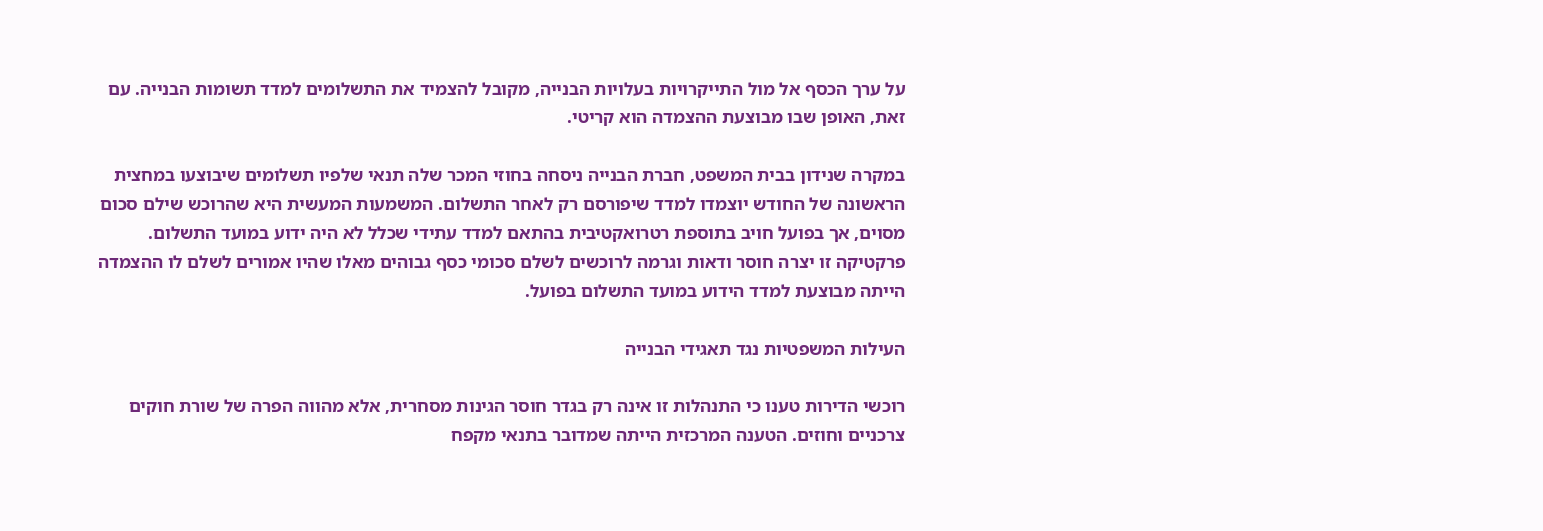על ערך הכסף אל מול התייקרויות בעלויות הבנייה, מקובל להצמיד את התשלומים למדד תשומות הבנייה. עם זאת, האופן שבו מבוצעת ההצמדה הוא קריטי.

במקרה שנידון בבית המשפט, חברת הבנייה ניסחה בחוזי המכר שלה תנאי שלפיו תשלומים שיבוצעו במחצית הראשונה של החודש יוצמדו למדד שיפורסם רק לאחר התשלום. המשמעות המעשית היא שהרוכש שילם סכום מסוים, אך בפועל חויב בתוספת רטרואקטיבית בהתאם למדד עתידי שכלל לא היה ידוע במועד התשלום. פרקטיקה זו יצרה חוסר ודאות וגרמה לרוכשים לשלם סכומי כסף גבוהים מאלו שהיו אמורים לשלם לו ההצמדה הייתה מבוצעת למדד הידוע במועד התשלום בפועל.

העילות המשפטיות נגד תאגידי הבנייה

רוכשי הדירות טענו כי התנהלות זו אינה רק בגדר חוסר הגינות מסחרית, אלא מהווה הפרה של שורת חוקים צרכניים וחוזים. הטענה המרכזית הייתה שמדובר בתנאי מקפח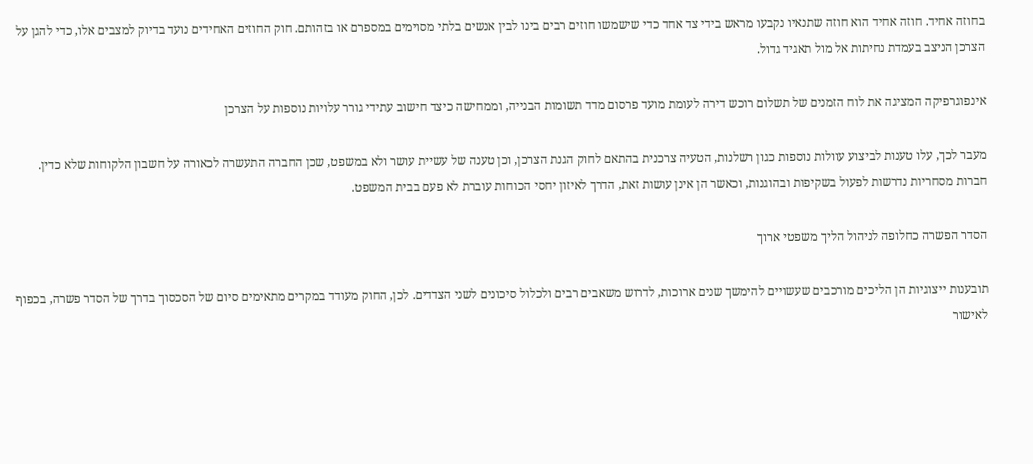בחוזה אחיד. חוזה אחיד הוא חוזה שתנאיו נקבעו מראש בידי צד אחד כדי שישמשו חוזים רבים בינו לבין אנשים בלתי מסוימים במספרם או בזהותם. חוק החוזים האחידים נועד בדיוק למצבים אלו, כדי להגן על הצרכן הניצב בעמדת נחיתות אל מול תאגיד גדול.

אינפוגרפיקה המציגה את לוח הזמנים של תשלום רוכש דירה לעומת מועד פרסום מדד תשומות הבנייה, וממחישה כיצד חישוב עתידי גורר עלויות נוספות על הצרכן

מעבר לכך, עלו טענות לביצוע עוולות נוספות כגון רשלנות, הטעיה צרכנית בהתאם לחוק הגנת הצרכן, וכן טענה של עשיית עושר ולא במשפט, שכן החברה התעשרה לכאורה על חשבון הלקוחות שלא כדין. חברות מסחריות נדרשות לפעול בשקיפות ובהוגנות, וכאשר הן אינן עושות זאת, הדרך לאיזון יחסי הכוחות עוברת לא פעם בבית המשפט.

הסדר הפשרה כחלופה לניהול הליך משפטי ארוך

תובענות ייצוגיות הן הליכים מורכבים שעשויים להימשך שנים ארוכות, לדרוש משאבים רבים ולכלול סיכונים לשני הצדדים. לכן, החוק מעודד במקרים מתאימים סיום של הסכסוך בדרך של הסדר פשרה, בכפוף לאישור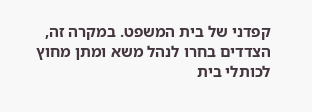קפדני של בית המשפט. במקרה זה, הצדדים בחרו לנהל משא ומתן מחוץ לכותלי בית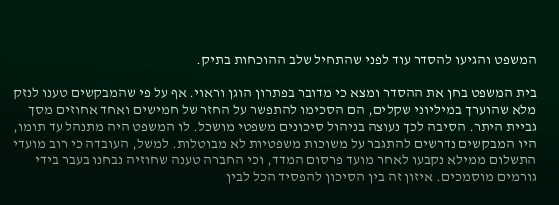המשפט והגיעו להסדר עוד לפני שהתחיל שלב ההוכחות בתיק.

בית המשפט בחן את ההסדר ומצא כי מדובר בפתרון הוגן וראוי. אף על פי שהמבקשים טענו לנזק מלא שהוערך במיליוני שקלים, הם הסכימו להתפשר על החזר של חמישים ואחד אחוזים מסך גביית היתר. הסיבה לכך נעוצה בניהול סיכונים משפטי מושכל. לו המשפט היה מתנהל עד תומו, היו המבקשים נדרשים להתגבר על משוכות משפטיות לא מבוטלות. למשל, העובדה כי רוב מועדי התשלום ממילא נקבעו לאחר מועד פרסום המדד, וכי החברה טענה שחוזיה נבחנו בעבר בידי גורמים מוסמכים. איזון זה בין הסיכון להפסיד הכל לבין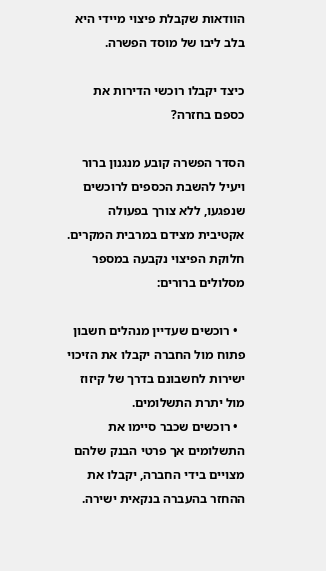הוודאות שקבלת פיצוי מיידי היא בלב ליבו של מוסד הפשרה.

כיצד יקבלו רוכשי הדירות את כספם בחזרה?

הסדר הפשרה קובע מנגנון ברור ויעיל להשבת הכספים לרוכשים שנפגעו, ללא צורך בפעולה אקטיבית מצידם במרבית המקרים. חלוקת הפיצוי נקבעה במספר מסלולים ברורים:

  • רוכשים שעדיין מנהלים חשבון פתוח מול החברה יקבלו את הזיכוי ישירות לחשבונם בדרך של קיזוז מול יתרת התשלומים.
  • רוכשים שכבר סיימו את התשלומים אך פרטי הבנק שלהם מצויים בידי החברה, יקבלו את ההחזר בהעברה בנקאית ישירה.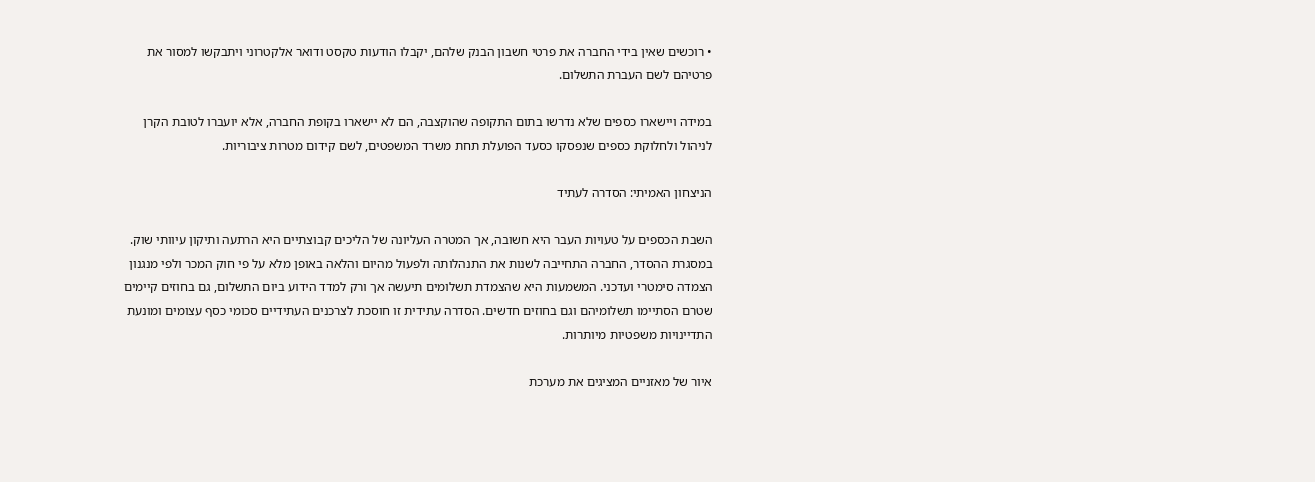• רוכשים שאין בידי החברה את פרטי חשבון הבנק שלהם, יקבלו הודעות טקסט ודואר אלקטרוני ויתבקשו למסור את פרטיהם לשם העברת התשלום.

במידה ויישארו כספים שלא נדרשו בתום התקופה שהוקצבה, הם לא יישארו בקופת החברה, אלא יועברו לטובת הקרן לניהול ולחלוקת כספים שנפסקו כסעד הפועלת תחת משרד המשפטים, לשם קידום מטרות ציבוריות.

הניצחון האמיתי: הסדרה לעתיד

השבת הכספים על טעויות העבר היא חשובה, אך המטרה העליונה של הליכים קבוצתיים היא הרתעה ותיקון עיוותי שוק. במסגרת ההסדר, החברה התחייבה לשנות את התנהלותה ולפעול מהיום והלאה באופן מלא על פי חוק המכר ולפי מנגנון הצמדה סימטרי ועדכני. המשמעות היא שהצמדת תשלומים תיעשה אך ורק למדד הידוע ביום התשלום, גם בחוזים קיימים שטרם הסתיימו תשלומיהם וגם בחוזים חדשים. הסדרה עתידית זו חוסכת לצרכנים העתידיים סכומי כסף עצומים ומונעת התדיינויות משפטיות מיותרות.

איור של מאזניים המציגים את מערכת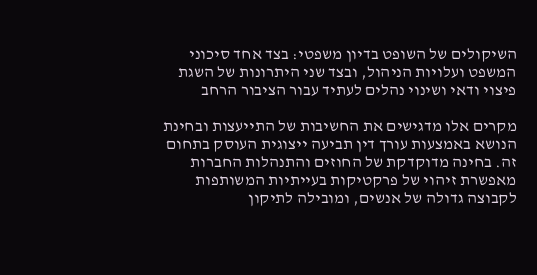השיקולים של השופט בדיון משפטי: בצד אחד סיכוני המשפט ועלויות הניהול, ובצד שני היתרונות של השגת פיצוי ודאי ושינוי נהלים לעתיד עבור הציבור הרחב

מקרים אלו מדגישים את החשיבות של התייעצות ובחינת הנושא באמצעות עורך דין תביעה ייצוגית העוסק בתחום זה. בחינה מדוקדקת של החוזים והתנהלות החברות מאפשרת זיהוי של פרקטיקות בעייתיות המשותפות לקבוצה גדולה של אנשים, ומובילה לתיקון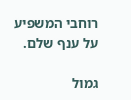רוחבי המשפיע על ענף שלם.

גמול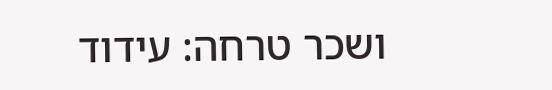ושכר טרחה: עידוד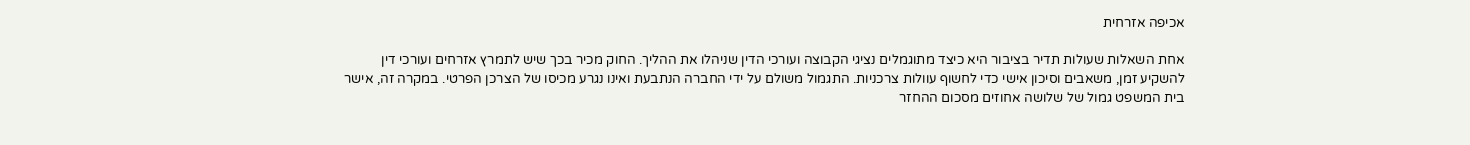אכיפה אזרחית

אחת השאלות שעולות תדיר בציבור היא כיצד מתוגמלים נציגי הקבוצה ועורכי הדין שניהלו את ההליך. החוק מכיר בכך שיש לתמרץ אזרחים ועורכי דין להשקיע זמן, משאבים וסיכון אישי כדי לחשוף עוולות צרכניות. התגמול משולם על ידי החברה הנתבעת ואינו נגרע מכיסו של הצרכן הפרטי. במקרה זה, אישר בית המשפט גמול של שלושה אחוזים מסכום ההחזר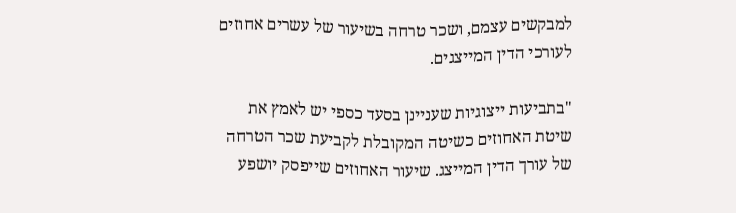למבקשים עצמם, ושכר טרחה בשיעור של עשרים אחוזים לעורכי הדין המייצגים.

"בתביעות ייצוגיות שעניינן בסעד כספי יש לאמץ את שיטת האחוזים כשיטה המקובלת לקביעת שכר הטרחה של עורך הדין המייצג. שיעור האחוזים שייפסק יושפע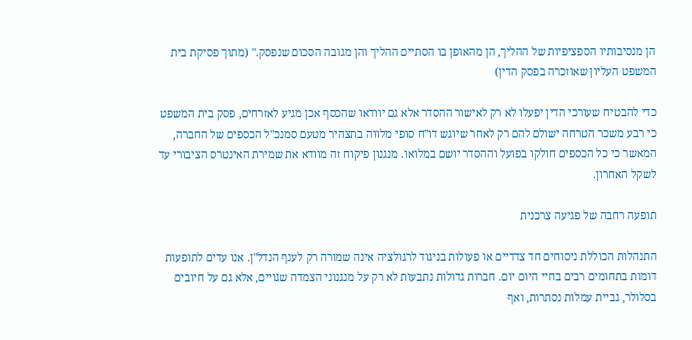הן מנסיבותיו הספציפיות של ההליך, הן מהאופן בו הסתיים ההליך והן מגובה הסכום שנפסק." (מתוך פסיקת בית המשפט העליון שאוזכרה בפסק הדין)

כדי להבטיח שעורכי הדין יפעלו לא רק לאישור ההסדר אלא גם יוודאו שהכסף אכן מגיע לאזרחים, פסק בית המשפט כי רבע משכר הטרחה ישולם להם רק לאחר שיוגש דו"ח סופי מלווה בתצהיר מטעם סמנכ"ל הכספים של החברה, המאשר כי כל הכספים חולקו בפועל וההסדר יושם במלואו. מנגנון פיקוח זה מוודא את שמירת האינטרס הציבורי עד לשקל האחרון.

תופעה רחבה של פגיעה צרכנית

התנהלות הכוללת ניסוחים חד צדדיים או פעולות בניגוד לרגולציה אינה שמורה רק לענף הנדל"ן. אנו עדים לתופעות דומות בתחומים רבים בחיי היום יום. חברות גדולות נתבעות לא רק על מנגנוני הצמדה שגויים, אלא גם על חיובים בסלולר, גביית עמלות נסתרות, ואף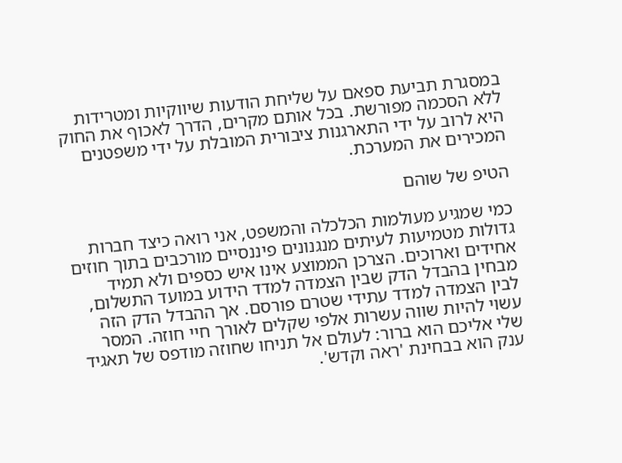במסגרת תביעת ספאם על שליחת הודעות שיווקיות ומטרידות ללא הסכמה מפורשת. בכל אותם מקרים, הדרך לאכוף את החוק היא לרוב על ידי התארגנות ציבורית המובלת על ידי משפטנים המכירים את המערכת.

הטיפ של שוהם

כמי שמגיע מעולמות הכלכלה והמשפט, אני רואה כיצד חברות גדולות מטמיעות לעיתים מנגנונים פיננסיים מורכבים בתוך חוזים אחידים וארוכים. הצרכן הממוצע אינו איש כספים ולא תמיד מבחין בהבדל הדק שבין הצמדה למדד הידוע במועד התשלום, לבין הצמדה למדד עתידי שטרם פורסם. אך ההבדל הדק הזה עשוי להיות שווה עשרות אלפי שקלים לאורך חיי חוזה. המסר שלי אליכם הוא ברור: לעולם אל תניחו שחוזה מודפס של תאגיד ענק הוא בבחינת 'ראה וקדש'.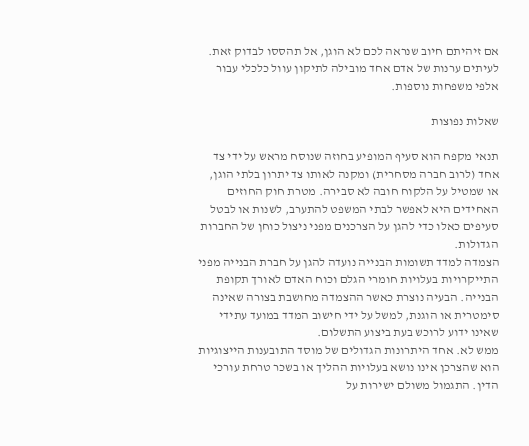אם זיהיתם חיוב שנראה לכם לא הוגן, אל תהססו לבדוק זאת. לעיתים ערנות של אדם אחד מובילה לתיקון עוול כלכלי עבור אלפי משפחות נוספות.

שאלות נפוצות

תנאי מקפח הוא סעיף המופיע בחוזה שנוסח מראש על ידי צד אחד (לרוב חברה מסחרית) ומקנה לאותו צד יתרון בלתי הוגן, או שמטיל על הלקוח חובה לא סבירה. מטרת חוק החוזים האחידים היא לאפשר לבתי המשפט להתערב, לשנות או לבטל סעיפים כאלו כדי להגן על הצרכנים מפני ניצול כוחן של החברות הגדולות.
הצמדה למדד תשומות הבנייה נועדה להגן על חברת הבנייה מפני התייקרויות בעלויות חומרי הגלם וכוח האדם לאורך תקופת הבנייה. הבעיה נוצרת כאשר ההצמדה מחושבת בצורה שאינה סימטרית או הוגנת, למשל על ידי חישוב המדד במועד עתידי שאינו ידוע לרוכש בעת ביצוע התשלום.
ממש לא. אחד היתרונות הגדולים של מוסד התובענות הייצוגיות הוא שהצרכן אינו נושא בעלויות ההליך או בשכר טרחת עורכי הדין. התגמול משולם ישירות על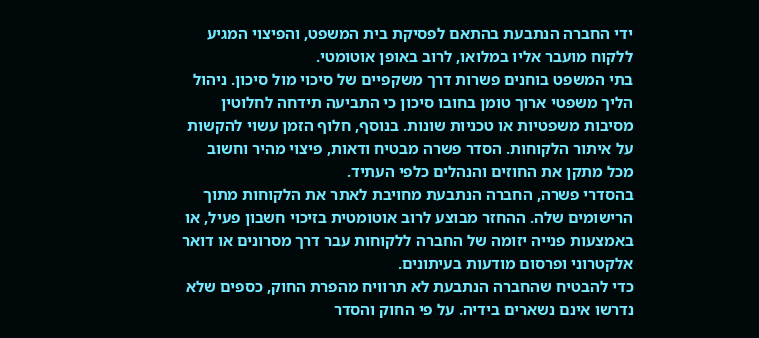ידי החברה הנתבעת בהתאם לפסיקת בית המשפט, והפיצוי המגיע ללקוח מועבר אליו במלואו, לרוב באופן אוטומטי.
בתי המשפט בוחנים פשרות דרך משקפיים של סיכוי מול סיכון. ניהול הליך משפטי ארוך טומן בחובו סיכון כי התביעה תידחה לחלוטין מסיבות משפטיות או טכניות שונות. בנוסף, חלוף הזמן עשוי להקשות על איתור הלקוחות. הסדר פשרה מבטיח ודאות, פיצוי מהיר וחשוב מכל מתקן את החוזים והנהלים כלפי העתיד.
בהסדרי פשרה, החברה הנתבעת מחויבת לאתר את הלקוחות מתוך הרישומים שלה. ההחזר מבוצע לרוב אוטומטית בזיכוי חשבון פעיל, או באמצעות פנייה יזומה של החברה ללקוחות עבר דרך מסרונים או דואר אלקטרוני ופרסום מודעות בעיתונים.
כדי להבטיח שהחברה הנתבעת לא תרוויח מהפרת החוק, כספים שלא נדרשו אינם נשארים בידיה. על פי החוק והסדר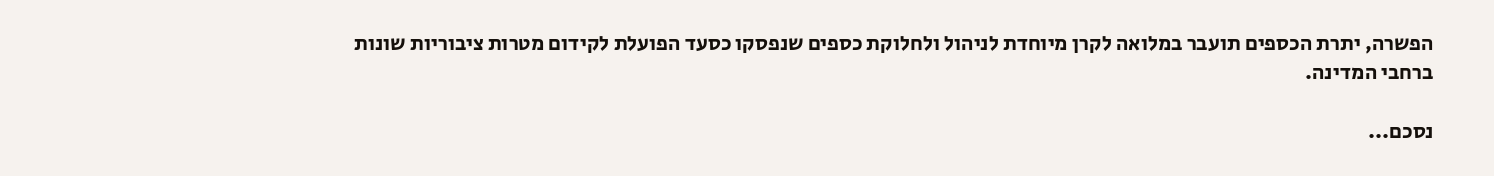הפשרה, יתרת הכספים תועבר במלואה לקרן מיוחדת לניהול ולחלוקת כספים שנפסקו כסעד הפועלת לקידום מטרות ציבוריות שונות ברחבי המדינה.

נסכם...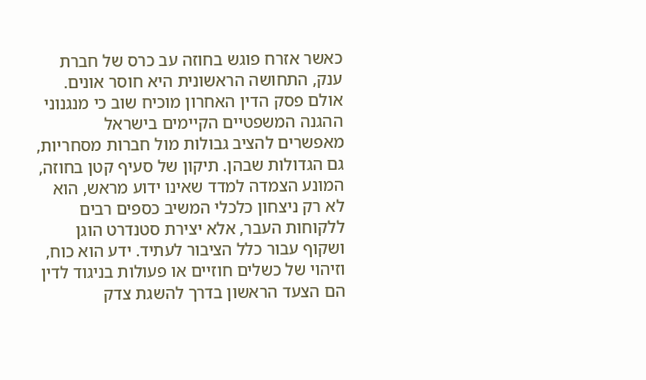כאשר אזרח פוגש בחוזה עב כרס של חברת ענק, התחושה הראשונית היא חוסר אונים. אולם פסק הדין האחרון מוכיח שוב כי מנגנוני ההגנה המשפטיים הקיימים בישראל מאפשרים להציב גבולות מול חברות מסחריות, גם הגדולות שבהן. תיקון של סעיף קטן בחוזה, המונע הצמדה למדד שאינו ידוע מראש, הוא לא רק ניצחון כלכלי המשיב כספים רבים ללקוחות העבר, אלא יצירת סטנדרט הוגן ושקוף עבור כלל הציבור לעתיד. ידע הוא כוח, וזיהוי של כשלים חוזיים או פעולות בניגוד לדין הם הצעד הראשון בדרך להשגת צדק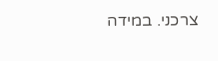צרכני. במידה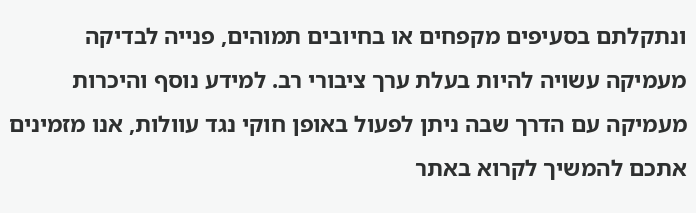ונתקלתם בסעיפים מקפחים או בחיובים תמוהים, פנייה לבדיקה מעמיקה עשויה להיות בעלת ערך ציבורי רב. למידע נוסף והיכרות מעמיקה עם הדרך שבה ניתן לפעול באופן חוקי נגד עוולות, אנו מזמינים אתכם להמשיך לקרוא באתר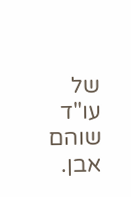של עו"ד שוהם אבן.